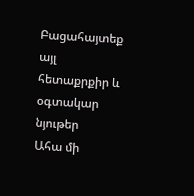Բացահայտեք այլ հետաքրքիր և օգտակար նյութեր
Ահա մի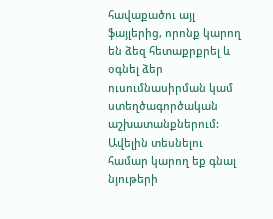հավաքածու այլ ֆայլերից, որոնք կարող են ձեզ հետաքրքրել և օգնել ձեր ուսումնասիրման կամ ստեղծագործական աշխատանքներում: Ավելին տեսնելու համար կարող եք գնալ նյութերի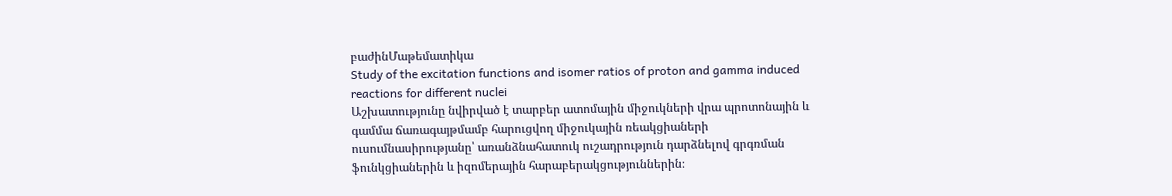բաժինՄաթեմատիկա
Study of the excitation functions and isomer ratios of proton and gamma induced reactions for different nuclei
Աշխատությունը նվիրված է տարբեր ատոմային միջուկների վրա պրոտոնային և գամմա ճառագայթմամբ հարուցվող միջուկային ռեակցիաների ուսումնասիրությանը՝ առանձնահատուկ ուշադրություն դարձնելով գրգռման ֆունկցիաներին և իզոմերային հարաբերակցություններին։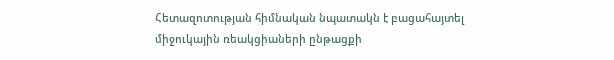Հետազոտության հիմնական նպատակն է բացահայտել միջուկային ռեակցիաների ընթացքի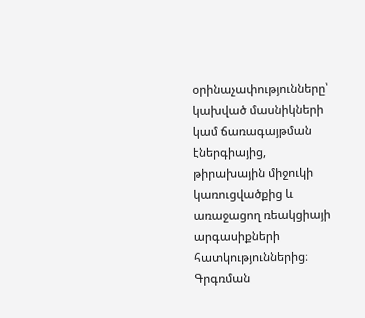օրինաչափությունները՝ կախված մասնիկների կամ ճառագայթման էներգիայից, թիրախային միջուկի կառուցվածքից և առաջացող ռեակցիայի արգասիքների հատկություններից։ Գրգռման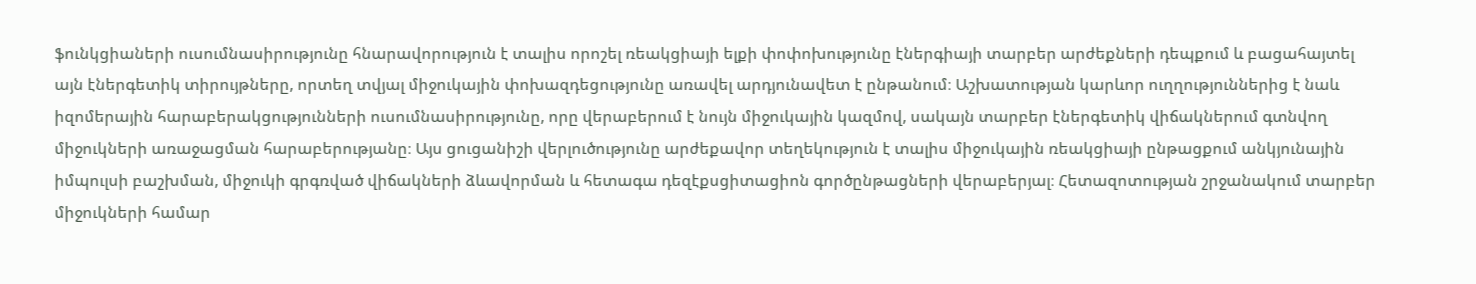ֆունկցիաների ուսումնասիրությունը հնարավորություն է տալիս որոշել ռեակցիայի ելքի փոփոխությունը էներգիայի տարբեր արժեքների դեպքում և բացահայտել այն էներգետիկ տիրույթները, որտեղ տվյալ միջուկային փոխազդեցությունը առավել արդյունավետ է ընթանում։ Աշխատության կարևոր ուղղություններից է նաև իզոմերային հարաբերակցությունների ուսումնասիրությունը, որը վերաբերում է նույն միջուկային կազմով, սակայն տարբեր էներգետիկ վիճակներում գտնվող միջուկների առաջացման հարաբերությանը։ Այս ցուցանիշի վերլուծությունը արժեքավոր տեղեկություն է տալիս միջուկային ռեակցիայի ընթացքում անկյունային իմպուլսի բաշխման, միջուկի գրգռված վիճակների ձևավորման և հետագա դեզէքսցիտացիոն գործընթացների վերաբերյալ։ Հետազոտության շրջանակում տարբեր միջուկների համար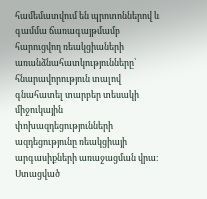համեմատվում են պրոտոններով և գամմա ճառագայթմամբ հարուցվող ռեակցիաների առանձնահատկությունները՝ հնարավորություն տալով գնահատել տարբեր տեսակի միջուկային փոխազդեցությունների ազդեցությունը ռեակցիայի արգասիքների առաջացման վրա։ Ստացված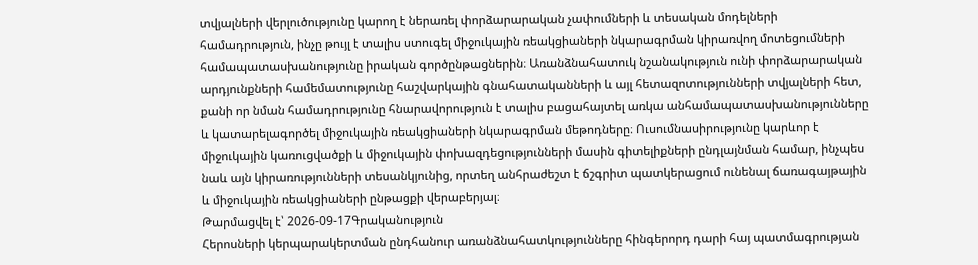տվյալների վերլուծությունը կարող է ներառել փորձարարական չափումների և տեսական մոդելների համադրություն, ինչը թույլ է տալիս ստուգել միջուկային ռեակցիաների նկարագրման կիրառվող մոտեցումների համապատասխանությունը իրական գործընթացներին։ Առանձնահատուկ նշանակություն ունի փորձարարական արդյունքների համեմատությունը հաշվարկային գնահատականների և այլ հետազոտությունների տվյալների հետ, քանի որ նման համադրությունը հնարավորություն է տալիս բացահայտել առկա անհամապատասխանությունները և կատարելագործել միջուկային ռեակցիաների նկարագրման մեթոդները։ Ուսումնասիրությունը կարևոր է միջուկային կառուցվածքի և միջուկային փոխազդեցությունների մասին գիտելիքների ընդլայնման համար, ինչպես նաև այն կիրառությունների տեսանկյունից, որտեղ անհրաժեշտ է ճշգրիտ պատկերացում ունենալ ճառագայթային և միջուկային ռեակցիաների ընթացքի վերաբերյալ։
Թարմացվել է՝ 2026-09-17Գրականություն
Հերոսների կերպարակերտման ընդհանուր առանձնահատկությունները հինգերորդ դարի հայ պատմագրության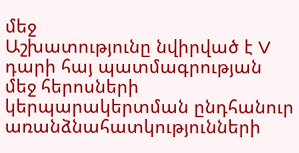մեջ
Աշխատությունը նվիրված է V դարի հայ պատմագրության մեջ հերոսների կերպարակերտման ընդհանուր առանձնահատկությունների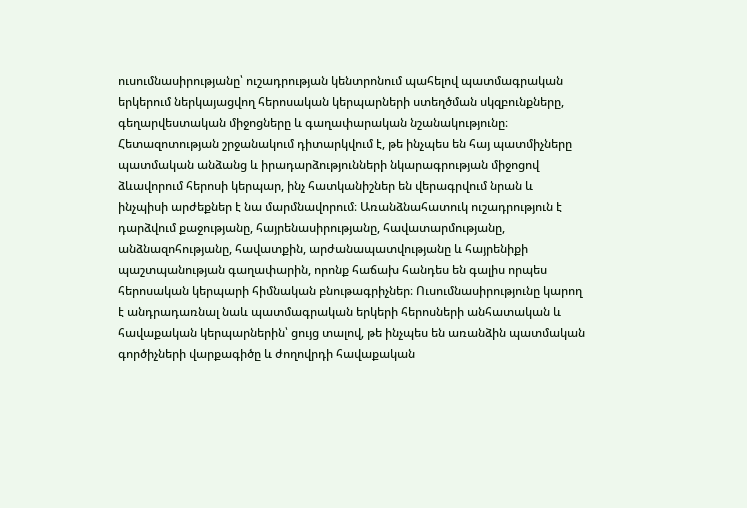ուսումնասիրությանը՝ ուշադրության կենտրոնում պահելով պատմագրական երկերում ներկայացվող հերոսական կերպարների ստեղծման սկզբունքները, գեղարվեստական միջոցները և գաղափարական նշանակությունը։ Հետազոտության շրջանակում դիտարկվում է, թե ինչպես են հայ պատմիչները պատմական անձանց և իրադարձությունների նկարագրության միջոցով ձևավորում հերոսի կերպար, ինչ հատկանիշներ են վերագրվում նրան և ինչպիսի արժեքներ է նա մարմնավորում։ Առանձնահատուկ ուշադրություն է դարձվում քաջությանը, հայրենասիրությանը, հավատարմությանը, անձնազոհությանը, հավատքին, արժանապատվությանը և հայրենիքի պաշտպանության գաղափարին, որոնք հաճախ հանդես են գալիս որպես հերոսական կերպարի հիմնական բնութագրիչներ։ Ուսումնասիրությունը կարող է անդրադառնալ նաև պատմագրական երկերի հերոսների անհատական և հավաքական կերպարներին՝ ցույց տալով, թե ինչպես են առանձին պատմական գործիչների վարքագիծը և ժողովրդի հավաքական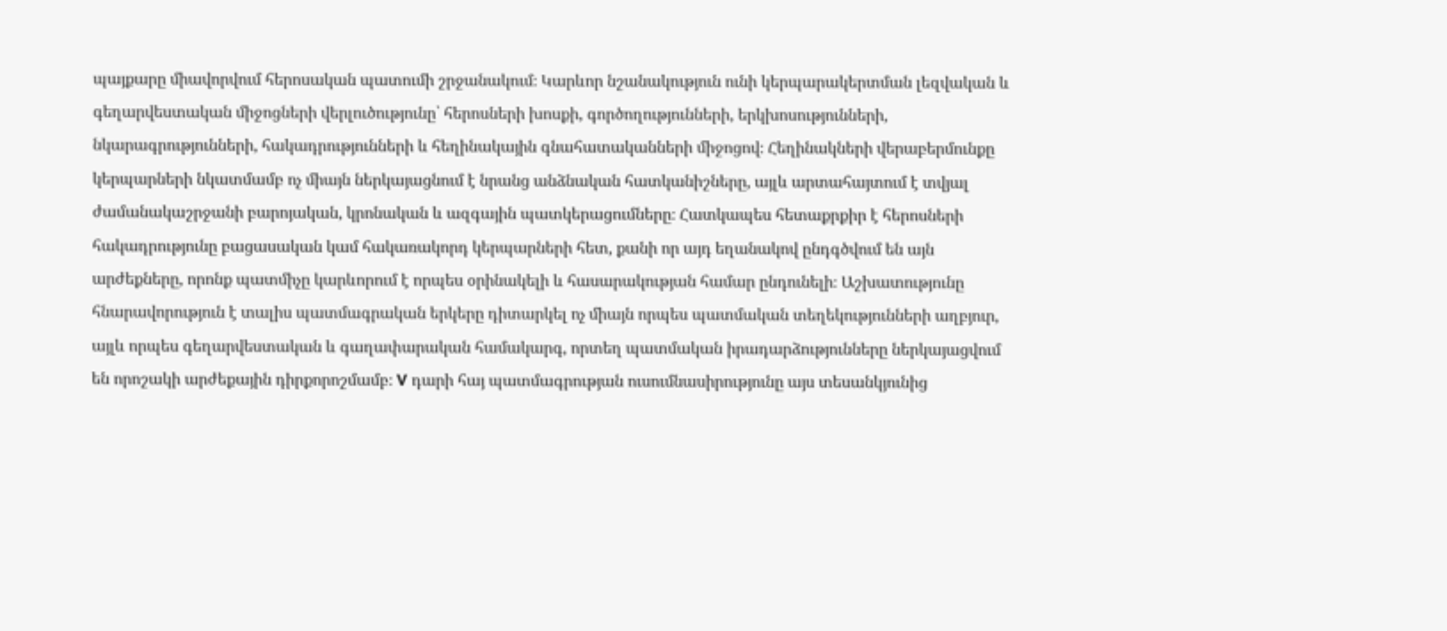պայքարը միավորվում հերոսական պատումի շրջանակում։ Կարևոր նշանակություն ունի կերպարակերտման լեզվական և գեղարվեստական միջոցների վերլուծությունը՝ հերոսների խոսքի, գործողությունների, երկխոսությունների, նկարագրությունների, հակադրությունների և հեղինակային գնահատականների միջոցով։ Հեղինակների վերաբերմունքը կերպարների նկատմամբ ոչ միայն ներկայացնում է նրանց անձնական հատկանիշները, այլև արտահայտում է տվյալ ժամանակաշրջանի բարոյական, կրոնական և ազգային պատկերացումները։ Հատկապես հետաքրքիր է հերոսների հակադրությունը բացասական կամ հակառակորդ կերպարների հետ, քանի որ այդ եղանակով ընդգծվում են այն արժեքները, որոնք պատմիչը կարևորում է որպես օրինակելի և հասարակության համար ընդունելի։ Աշխատությունը հնարավորություն է տալիս պատմագրական երկերը դիտարկել ոչ միայն որպես պատմական տեղեկությունների աղբյուր, այլև որպես գեղարվեստական և գաղափարական համակարգ, որտեղ պատմական իրադարձությունները ներկայացվում են որոշակի արժեքային դիրքորոշմամբ։ V դարի հայ պատմագրության ուսումնասիրությունը այս տեսանկյունից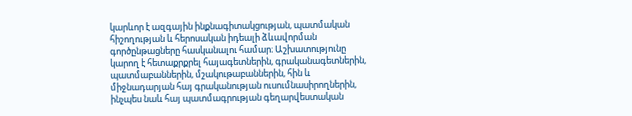կարևոր է ազգային ինքնագիտակցության, պատմական հիշողության և հերոսական իդեալի ձևավորման գործընթացները հասկանալու համար։ Աշխատությունը կարող է հետաքրքրել հայագետներին, գրականագետներին, պատմաբաններին, մշակութաբաններին, հին և միջնադարյան հայ գրականության ուսումնասիրողներին, ինչպես նաև հայ պատմագրության գեղարվեստական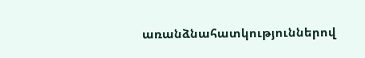առանձնահատկություններով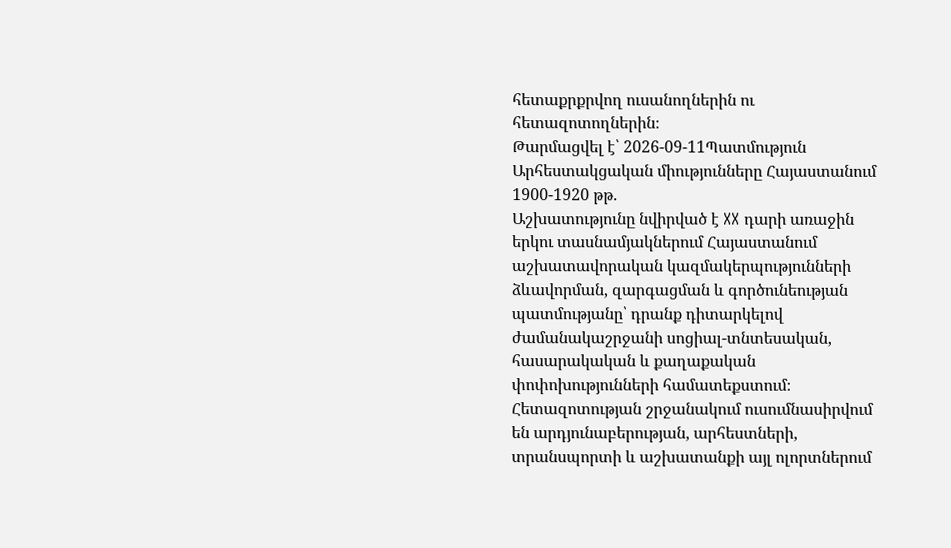հետաքրքրվող ուսանողներին ու հետազոտողներին։
Թարմացվել է՝ 2026-09-11Պատմություն
Արհեստակցական միությունները Հայաստանում 1900-1920 թթ.
Աշխատությունը նվիրված է XX դարի առաջին երկու տասնամյակներում Հայաստանում աշխատավորական կազմակերպությունների ձևավորման, զարգացման և գործունեության պատմությանը՝ դրանք դիտարկելով ժամանակաշրջանի սոցիալ-տնտեսական, հասարակական և քաղաքական փոփոխությունների համատեքստում։ Հետազոտության շրջանակում ուսումնասիրվում են արդյունաբերության, արհեստների, տրանսպորտի և աշխատանքի այլ ոլորտներում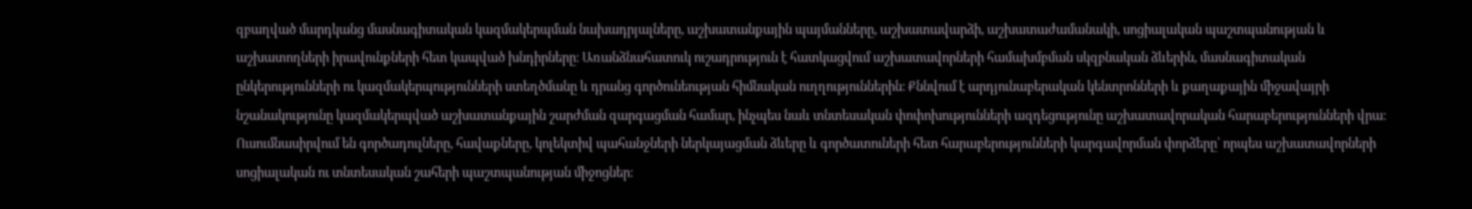զբաղված մարդկանց մասնագիտական կազմակերպման նախադրյալները, աշխատանքային պայմանները, աշխատավարձի, աշխատաժամանակի, սոցիալական պաշտպանության և աշխատողների իրավունքների հետ կապված խնդիրները։ Առանձնահատուկ ուշադրություն է հատկացվում աշխատավորների համախմբման սկզբնական ձևերին, մասնագիտական ընկերությունների ու կազմակերպությունների ստեղծմանը և դրանց գործունեության հիմնական ուղղություններին։ Քննվում է արդյունաբերական կենտրոնների և քաղաքային միջավայրի նշանակությունը կազմակերպված աշխատանքային շարժման զարգացման համար, ինչպես նաև տնտեսական փոփոխությունների ազդեցությունը աշխատավորական հարաբերությունների վրա։ Ուսումնասիրվում են գործադուլները, հավաքները, կոլեկտիվ պահանջների ներկայացման ձևերը և գործատուների հետ հարաբերությունների կարգավորման փորձերը՝ որպես աշխատավորների սոցիալական ու տնտեսական շահերի պաշտպանության միջոցներ։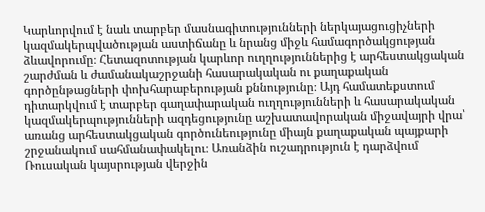Կարևորվում է նաև տարբեր մասնագիտությունների ներկայացուցիչների կազմակերպվածության աստիճանը և նրանց միջև համագործակցության ձևավորումը։ Հետազոտության կարևոր ուղղություններից է արհեստակցական շարժման և ժամանակաշրջանի հասարակական ու քաղաքական գործընթացների փոխհարաբերության քննությունը։ Այդ համատեքստում դիտարկվում է տարբեր գաղափարական ուղղությունների և հասարակական կազմակերպությունների ազդեցությունը աշխատավորական միջավայրի վրա՝ առանց արհեստակցական գործունեությունը միայն քաղաքական պայքարի շրջանակում սահմանափակելու։ Առանձին ուշադրություն է դարձվում Ռուսական կայսրության վերջին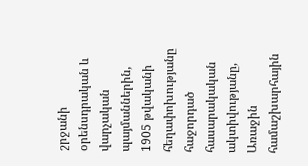շրջանի օրենսդրական և վարչական պայմաններին, 1905 թվականի հեղափոխությանը հաջորդած հասարակական ակտիվությանը, Առաջին համաշխարհային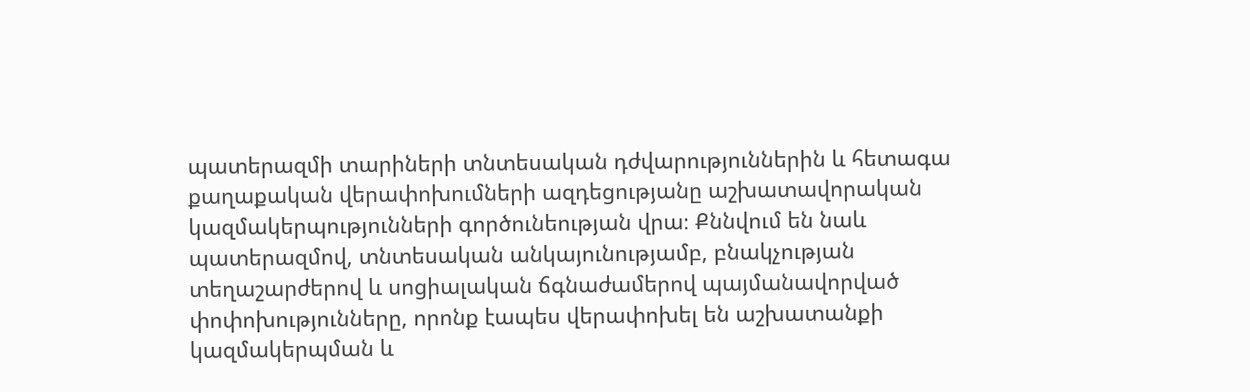պատերազմի տարիների տնտեսական դժվարություններին և հետագա քաղաքական վերափոխումների ազդեցությանը աշխատավորական կազմակերպությունների գործունեության վրա։ Քննվում են նաև պատերազմով, տնտեսական անկայունությամբ, բնակչության տեղաշարժերով և սոցիալական ճգնաժամերով պայմանավորված փոփոխությունները, որոնք էապես վերափոխել են աշխատանքի կազմակերպման և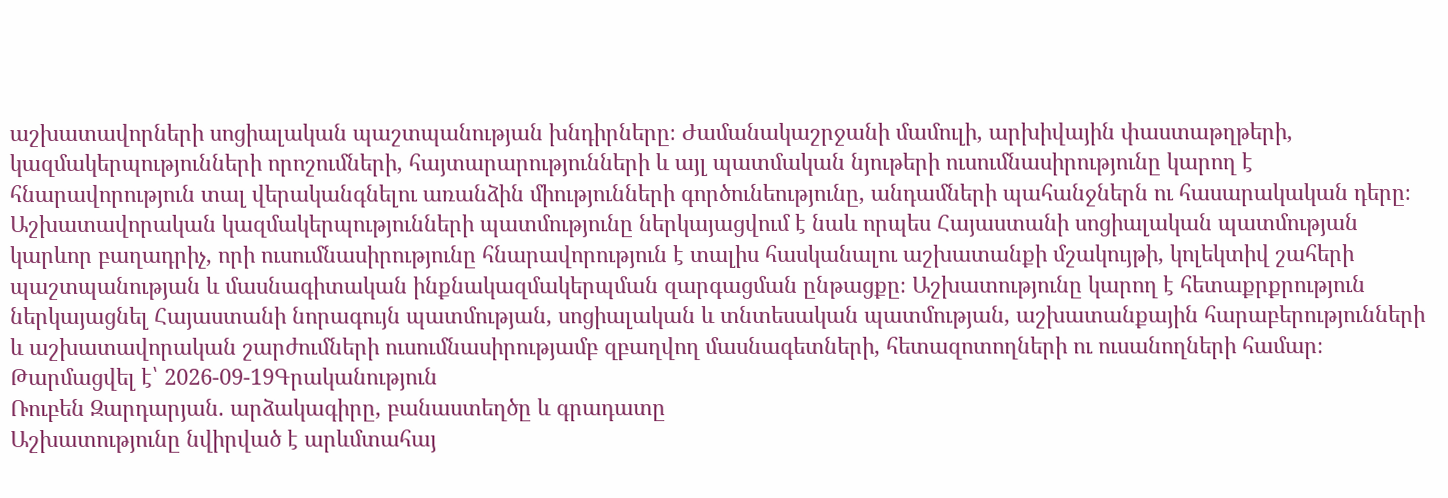աշխատավորների սոցիալական պաշտպանության խնդիրները։ Ժամանակաշրջանի մամուլի, արխիվային փաստաթղթերի, կազմակերպությունների որոշումների, հայտարարությունների և այլ պատմական նյութերի ուսումնասիրությունը կարող է հնարավորություն տալ վերականգնելու առանձին միությունների գործունեությունը, անդամների պահանջներն ու հասարակական դերը։ Աշխատավորական կազմակերպությունների պատմությունը ներկայացվում է նաև որպես Հայաստանի սոցիալական պատմության կարևոր բաղադրիչ, որի ուսումնասիրությունը հնարավորություն է տալիս հասկանալու աշխատանքի մշակույթի, կոլեկտիվ շահերի պաշտպանության և մասնագիտական ինքնակազմակերպման զարգացման ընթացքը։ Աշխատությունը կարող է հետաքրքրություն ներկայացնել Հայաստանի նորագույն պատմության, սոցիալական և տնտեսական պատմության, աշխատանքային հարաբերությունների և աշխատավորական շարժումների ուսումնասիրությամբ զբաղվող մասնագետների, հետազոտողների ու ուսանողների համար։
Թարմացվել է՝ 2026-09-19Գրականություն
Ռուբեն Զարդարյան. արձակագիրը, բանաստեղծը և գրադատը
Աշխատությունը նվիրված է արևմտահայ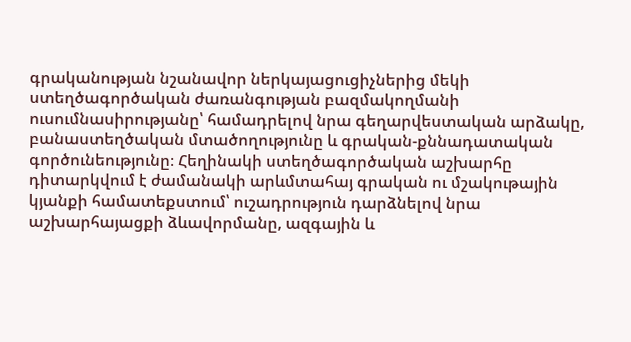գրականության նշանավոր ներկայացուցիչներից մեկի ստեղծագործական ժառանգության բազմակողմանի ուսումնասիրությանը՝ համադրելով նրա գեղարվեստական արձակը, բանաստեղծական մտածողությունը և գրական-քննադատական գործունեությունը։ Հեղինակի ստեղծագործական աշխարհը դիտարկվում է ժամանակի արևմտահայ գրական ու մշակութային կյանքի համատեքստում՝ ուշադրություն դարձնելով նրա աշխարհայացքի ձևավորմանը, ազգային և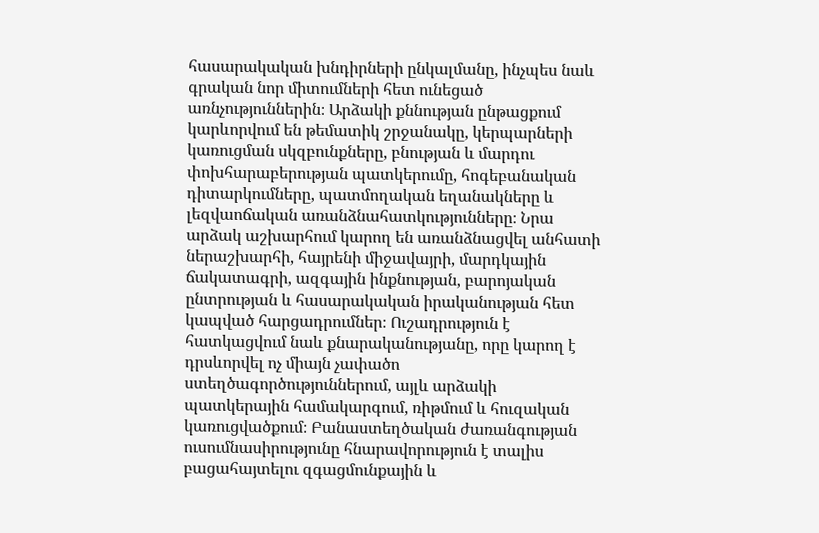հասարակական խնդիրների ընկալմանը, ինչպես նաև գրական նոր միտումների հետ ունեցած առնչություններին։ Արձակի քննության ընթացքում կարևորվում են թեմատիկ շրջանակը, կերպարների կառուցման սկզբունքները, բնության և մարդու փոխհարաբերության պատկերումը, հոգեբանական դիտարկումները, պատմողական եղանակները և լեզվաոճական առանձնահատկությունները։ Նրա արձակ աշխարհում կարող են առանձնացվել անհատի ներաշխարհի, հայրենի միջավայրի, մարդկային ճակատագրի, ազգային ինքնության, բարոյական ընտրության և հասարակական իրականության հետ կապված հարցադրումներ։ Ուշադրություն է հատկացվում նաև քնարականությանը, որը կարող է դրսևորվել ոչ միայն չափածո ստեղծագործություններում, այլև արձակի պատկերային համակարգում, ռիթմում և հուզական կառուցվածքում։ Բանաստեղծական ժառանգության ուսումնասիրությունը հնարավորություն է տալիս բացահայտելու զգացմունքային և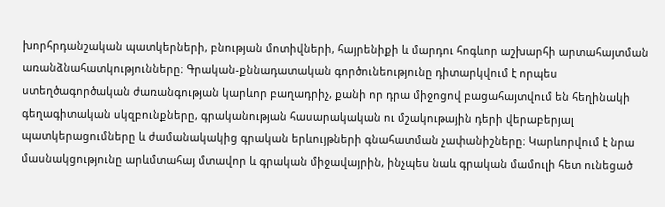խորհրդանշական պատկերների, բնության մոտիվների, հայրենիքի և մարդու հոգևոր աշխարհի արտահայտման առանձնահատկությունները։ Գրական-քննադատական գործունեությունը դիտարկվում է որպես ստեղծագործական ժառանգության կարևոր բաղադրիչ, քանի որ դրա միջոցով բացահայտվում են հեղինակի գեղագիտական սկզբունքները, գրականության հասարակական ու մշակութային դերի վերաբերյալ պատկերացումները և ժամանակակից գրական երևույթների գնահատման չափանիշները։ Կարևորվում է նրա մասնակցությունը արևմտահայ մտավոր և գրական միջավայրին, ինչպես նաև գրական մամուլի հետ ունեցած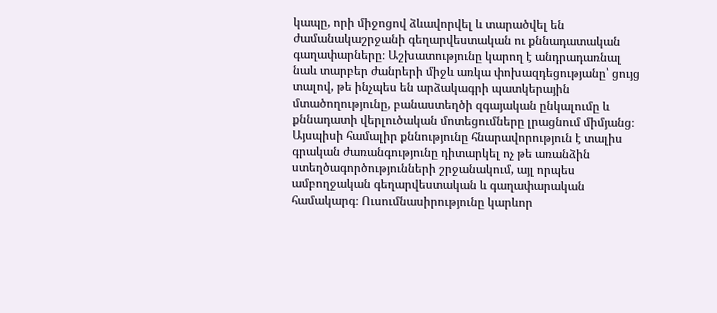կապը, որի միջոցով ձևավորվել և տարածվել են ժամանակաշրջանի գեղարվեստական ու քննադատական գաղափարները։ Աշխատությունը կարող է անդրադառնալ նաև տարբեր ժանրերի միջև առկա փոխազդեցությանը՝ ցույց տալով, թե ինչպես են արձակագրի պատկերային մտածողությունը, բանաստեղծի զգայական ընկալումը և քննադատի վերլուծական մոտեցումները լրացնում միմյանց։ Այսպիսի համալիր քննությունը հնարավորություն է տալիս գրական ժառանգությունը դիտարկել ոչ թե առանձին ստեղծագործությունների շրջանակում, այլ որպես ամբողջական գեղարվեստական և գաղափարական համակարգ։ Ուսումնասիրությունը կարևոր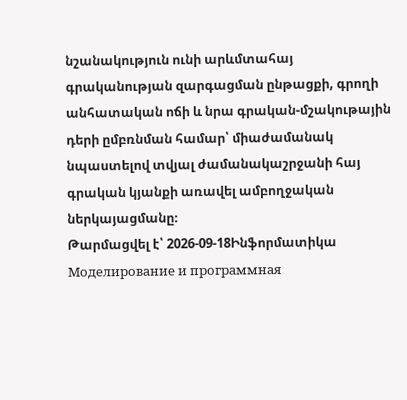նշանակություն ունի արևմտահայ գրականության զարգացման ընթացքի, գրողի անհատական ոճի և նրա գրական-մշակութային դերի ըմբռնման համար՝ միաժամանակ նպաստելով տվյալ ժամանակաշրջանի հայ գրական կյանքի առավել ամբողջական ներկայացմանը։
Թարմացվել է՝ 2026-09-18Ինֆորմատիկա
Моделирование и программная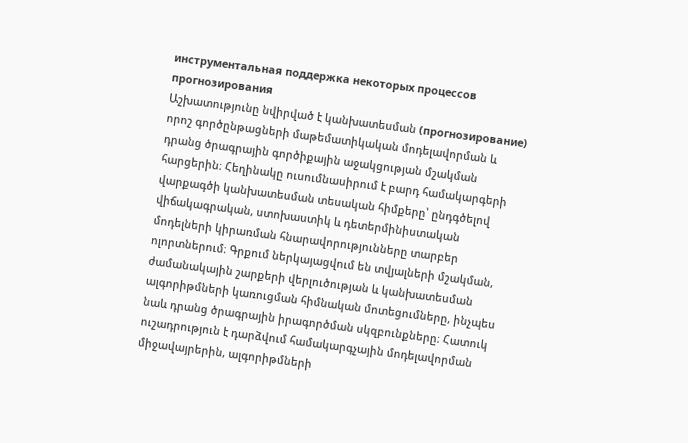инструментальная поддержка некоторых процессов прогнозирования
Աշխատությունը նվիրված է կանխատեսման (прогнозирование) որոշ գործընթացների մաթեմատիկական մոդելավորման և դրանց ծրագրային գործիքային աջակցության մշակման հարցերին։ Հեղինակը ուսումնասիրում է բարդ համակարգերի վարքագծի կանխատեսման տեսական հիմքերը՝ ընդգծելով վիճակագրական, ստոխաստիկ և դետերմինիստական մոդելների կիրառման հնարավորությունները տարբեր ոլորտներում։ Գրքում ներկայացվում են տվյալների մշակման, ժամանակային շարքերի վերլուծության և կանխատեսման ալգորիթմների կառուցման հիմնական մոտեցումները, ինչպես նաև դրանց ծրագրային իրագործման սկզբունքները։ Հատուկ ուշադրություն է դարձվում համակարգչային մոդելավորման միջավայրերին, ալգորիթմների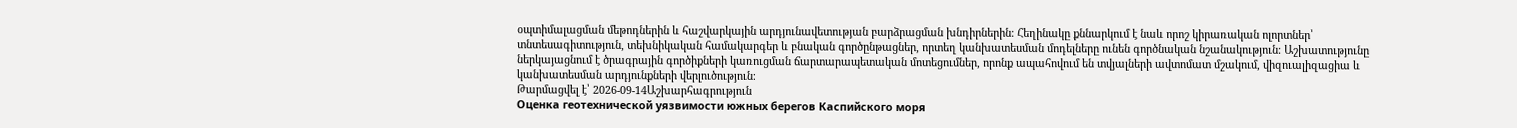օպտիմալացման մեթոդներին և հաշվարկային արդյունավետության բարձրացման խնդիրներին։ Հեղինակը քննարկում է նաև որոշ կիրառական ոլորտներ՝ տնտեսագիտություն, տեխնիկական համակարգեր և բնական գործընթացներ, որտեղ կանխատեսման մոդելները ունեն գործնական նշանակություն։ Աշխատությունը ներկայացնում է ծրագրային գործիքների կառուցման ճարտարապետական մոտեցումներ, որոնք ապահովում են տվյալների ավտոմատ մշակում, վիզուալիզացիա և կանխատեսման արդյունքների վերլուծություն։
Թարմացվել է՝ 2026-09-14Աշխարհագրություն
Оценка геотехнической уязвимости южных берегов Каспийского моря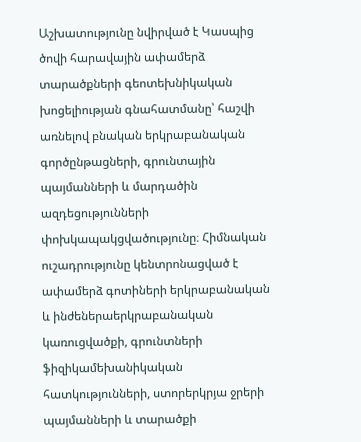Աշխատությունը նվիրված է Կասպից ծովի հարավային ափամերձ տարածքների գեոտեխնիկական խոցելիության գնահատմանը՝ հաշվի առնելով բնական երկրաբանական գործընթացների, գրունտային պայմանների և մարդածին ազդեցությունների փոխկապակցվածությունը։ Հիմնական ուշադրությունը կենտրոնացված է ափամերձ գոտիների երկրաբանական և ինժեներաերկրաբանական կառուցվածքի, գրունտների ֆիզիկամեխանիկական հատկությունների, ստորերկրյա ջրերի պայմանների և տարածքի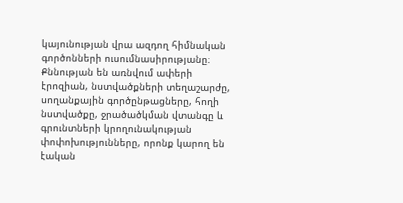կայունության վրա ազդող հիմնական գործոնների ուսումնասիրությանը։ Քննության են առնվում ափերի էրոզիան, նստվածքների տեղաշարժը, սողանքային գործընթացները, հողի նստվածքը, ջրածածկման վտանգը և գրունտների կրողունակության փոփոխությունները, որոնք կարող են էական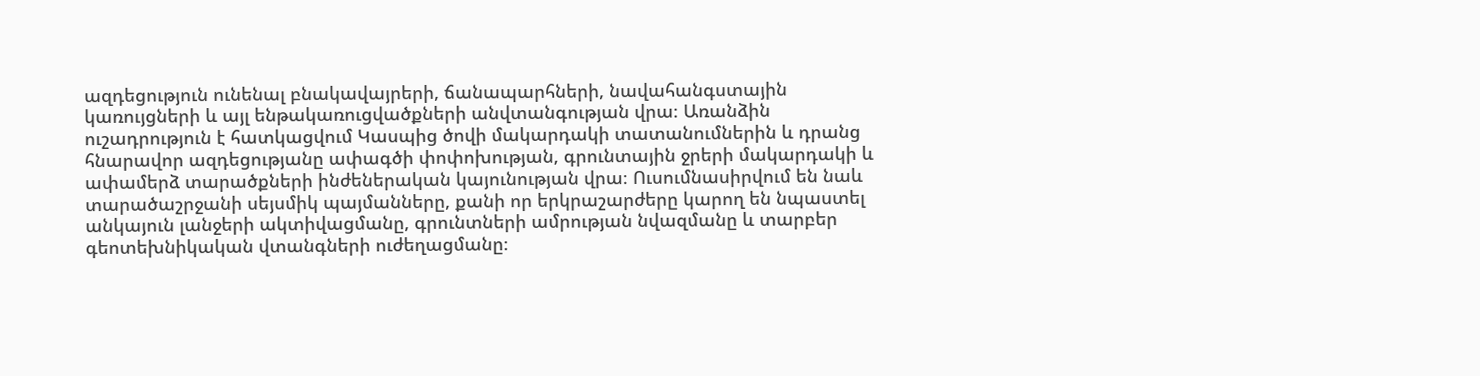ազդեցություն ունենալ բնակավայրերի, ճանապարհների, նավահանգստային կառույցների և այլ ենթակառուցվածքների անվտանգության վրա։ Առանձին ուշադրություն է հատկացվում Կասպից ծովի մակարդակի տատանումներին և դրանց հնարավոր ազդեցությանը ափագծի փոփոխության, գրունտային ջրերի մակարդակի և ափամերձ տարածքների ինժեներական կայունության վրա։ Ուսումնասիրվում են նաև տարածաշրջանի սեյսմիկ պայմանները, քանի որ երկրաշարժերը կարող են նպաստել անկայուն լանջերի ակտիվացմանը, գրունտների ամրության նվազմանը և տարբեր գեոտեխնիկական վտանգների ուժեղացմանը։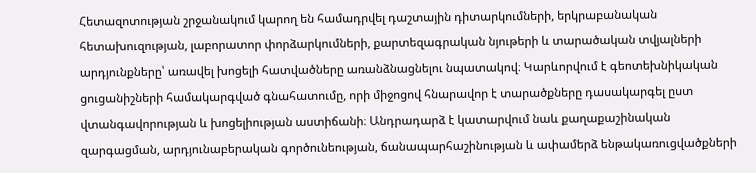Հետազոտության շրջանակում կարող են համադրվել դաշտային դիտարկումների, երկրաբանական հետախուզության, լաբորատոր փորձարկումների, քարտեզագրական նյութերի և տարածական տվյալների արդյունքները՝ առավել խոցելի հատվածները առանձնացնելու նպատակով։ Կարևորվում է գեոտեխնիկական ցուցանիշների համակարգված գնահատումը, որի միջոցով հնարավոր է տարածքները դասակարգել ըստ վտանգավորության և խոցելիության աստիճանի։ Անդրադարձ է կատարվում նաև քաղաքաշինական զարգացման, արդյունաբերական գործունեության, ճանապարհաշինության և ափամերձ ենթակառուցվածքների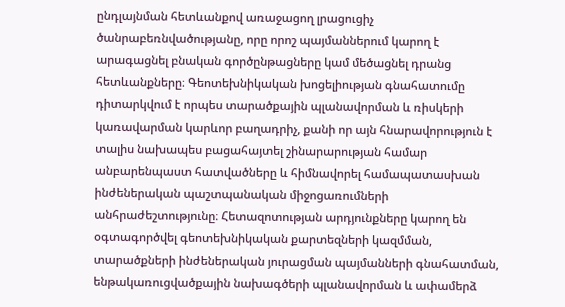ընդլայնման հետևանքով առաջացող լրացուցիչ ծանրաբեռնվածությանը, որը որոշ պայմաններում կարող է արագացնել բնական գործընթացները կամ մեծացնել դրանց հետևանքները։ Գեոտեխնիկական խոցելիության գնահատումը դիտարկվում է որպես տարածքային պլանավորման և ռիսկերի կառավարման կարևոր բաղադրիչ, քանի որ այն հնարավորություն է տալիս նախապես բացահայտել շինարարության համար անբարենպաստ հատվածները և հիմնավորել համապատասխան ինժեներական պաշտպանական միջոցառումների անհրաժեշտությունը։ Հետազոտության արդյունքները կարող են օգտագործվել գեոտեխնիկական քարտեզների կազմման, տարածքների ինժեներական յուրացման պայմանների գնահատման, ենթակառուցվածքային նախագծերի պլանավորման և ափամերձ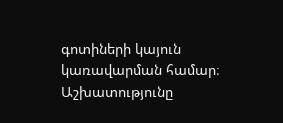գոտիների կայուն կառավարման համար։ Աշխատությունը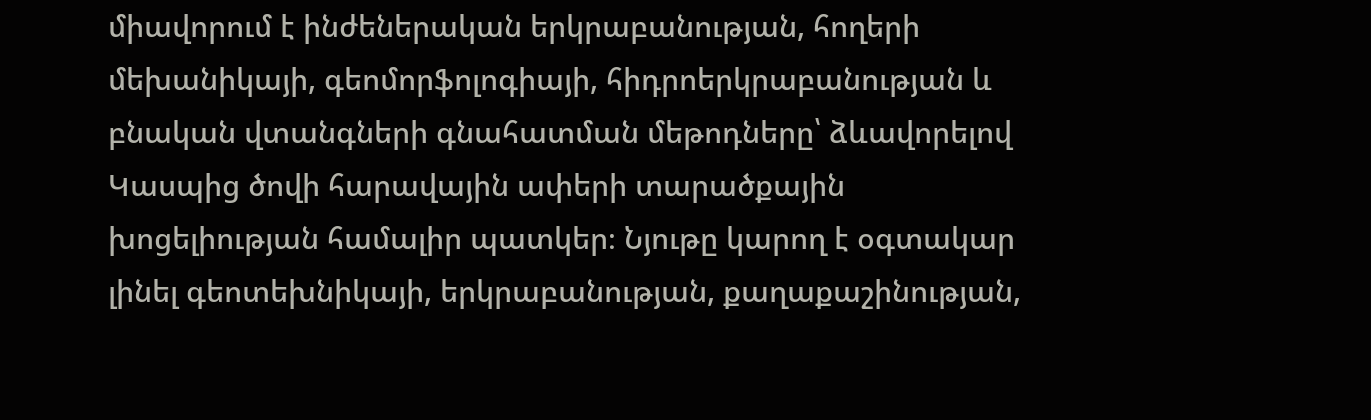միավորում է ինժեներական երկրաբանության, հողերի մեխանիկայի, գեոմորֆոլոգիայի, հիդրոերկրաբանության և բնական վտանգների գնահատման մեթոդները՝ ձևավորելով Կասպից ծովի հարավային ափերի տարածքային խոցելիության համալիր պատկեր։ Նյութը կարող է օգտակար լինել գեոտեխնիկայի, երկրաբանության, քաղաքաշինության,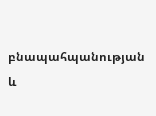բնապահպանության և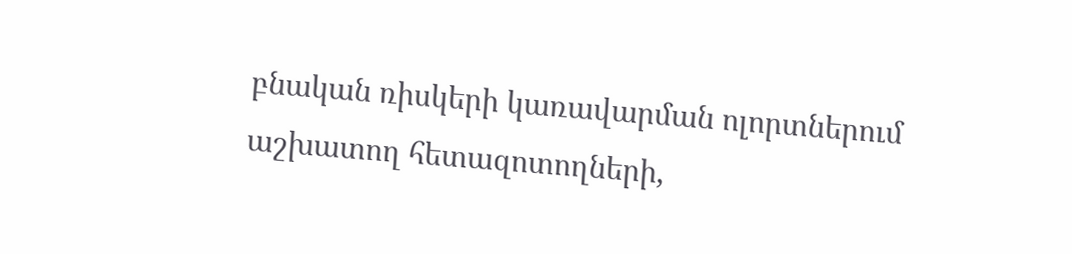բնական ռիսկերի կառավարման ոլորտներում աշխատող հետազոտողների,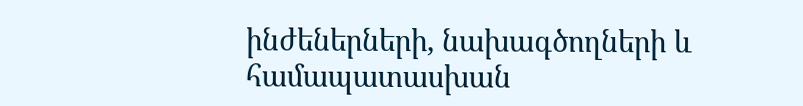ինժեներների, նախագծողների և համապատասխան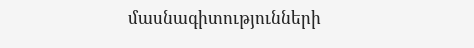մասնագիտությունների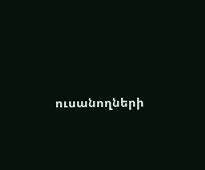ուսանողների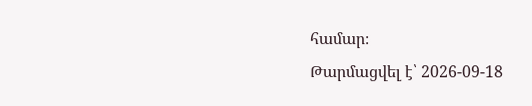համար։
Թարմացվել է՝ 2026-09-18